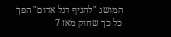המושג "להניף דגל אדום" הפך כל כך שחוק מאז 7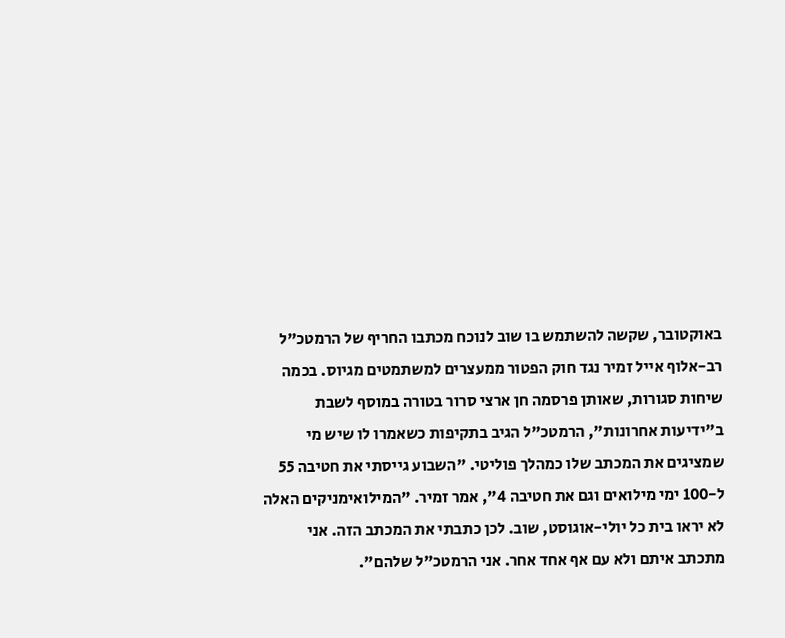באוקטובר, שקשה להשתמש בו שוב לנוכח מכתבו החריף של הרמטכ"ל רב-אלוף אייל זמיר נגד חוק הפטור ממעצרים למשתמטים מגיוס. בכמה שיחות סגורות, שאותן פרסמה חן ארצי סרור בטורה במוסף לשבת ב"ידיעות אחרונות", הרמטכ"ל הגיב בתקיפות כשאמרו לו שיש מי שמציגים את המכתב שלו כמהלך פוליטי. "השבוע גייסתי את חטיבה 55 ל-100 ימי מילואים וגם את חטיבה 4", אמר זמיר. "המילואימניקים האלה לא יראו בית כל יולי-אוגוסט, שוב. לכן כתבתי את המכתב הזה. אני מתכתב איתם ולא עם אף אחד אחר. אני הרמטכ"ל שלהם".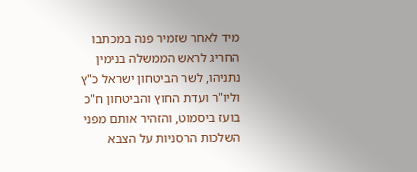מיד לאחר שזמיר פנה במכתבו החריג לראש הממשלה בנימין נתניהו, לשר הביטחון ישראל כ"ץ וליו"ר ועדת החוץ והביטחון ח"כ בועז ביסמוט, והזהיר אותם מפני השלכות הרסניות על הצבא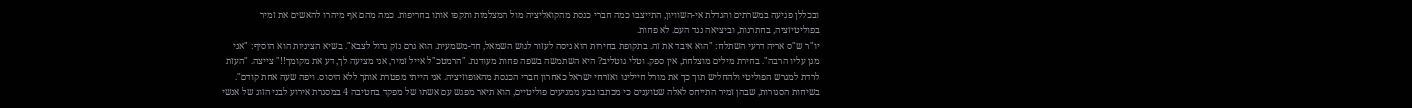ובכללן פגיעה במשרתים והגדלת אי-השוויון, התייצבו כמה חברי כנסת מהקואליציה מול המצלמות ותקפו אותו בחריפות. כמה מהם אף מיהרו להאשים את זמיר בפוליטיזציה, בחתרנות, וביציאה נגד העם. לא פחות.
יו"ר ש"ס אריה דרעי השתלח: "הוא איבד את זה. בתקופת בחירות הוא ניסה לעזור לגוש השמאל, חד-משמעית. הוא גרם נזק גדול לצבא". בשיא הציניות הוא הוסיף: "אני מגן עליו הרבה". בחירת מילים מוצלחת, אין ספק. וטלי גוטליב? היא השתמשה בשפה פחות מעודנת. "הרמטכ"ל אייל זמיר, אני מציעה לך, דע את מקומך!!" צייצה. "העזת לרדת למגרש הפוליטי ולהחליש תוך כך את מורל חיילינו ואזרחי ישראל כאחרון חברי הכנסת מהאופוזיציה. אני הייתי מפטרת אותך ללא היסוס. ויפה שעה אחת קודם".
בשיחות הסגורות, שבהן זמיר התייחס לאלה שטוענים כי מכתבו נבע ממניעים פוליטיים, הוא תיאר מפגש עם אשתו של מפקד בחטיבה 4 במסגרת אירוע לבני הזוג של אנשי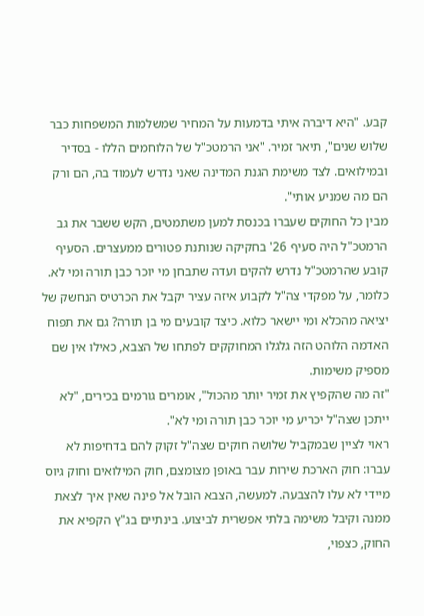קבע. "היא דיברה איתי בדמעות על המחיר שמשלמות המשפחות כבר שלוש שנים", תיאר זמיר. "אני הרמטכ"ל של הלוחמים הללו - בסדיר ובמילואים. לצד משימת הגנת המדינה שאני נדרש לעמוד בה, הם ורק הם מה שמניע אותי".
מבין כל החוקים שעברו בכנסת למען משתמטים, הקש ששבר את גב הרמטכ"ל היה סעיף 26' בחקיקה שנותנת פטורים ממעצרים. הסעיף קובע שהרמטכ"ל נדרש להקים ועדה שתבחן מי יוכר כבן תורה ומי לא. כלומר, על מפקדי צה"ל לקבוע איזה עציר יקבל את הכרטיס הנחשק של יציאה מהכלא ומי יישאר כלוא. כיצד קובעים מי בן תורה? גם את תפוח האדמה הלוהט הזה גלגלו המחוקקים לפתחו של הצבא, כאילו אין שם מספיק משימות.
"זה מה שהקפיץ את זמיר יותר מהכול", אומרים גורמים בכירים, "לא ייתכן שצה"ל יכריע מי יוכר כבן תורה ומי לא".
ראוי לציין שבמקביל שלושה חוקים שצה"ל זקוק להם בדחיפות לא עברו: חוק הארכת שירות עבר באופן מצומצם, חוק המילואים וחוק גיוס מיידי לא עלו להצבעה. למעשה, הצבא הובל אל פינה שאין איך לצאת ממנה וקיבל משימה בלתי אפשרית לביצוע. בינתיים בג"ץ הקפיא את החוק, כצפוי,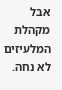אבל מקהלת המלעיזים לא נחה.